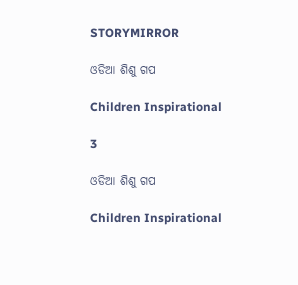STORYMIRROR

ଓଡିଆ ଶିଶୁ ଗପ

Children Inspirational

3

ଓଡିଆ ଶିଶୁ ଗପ

Children Inspirational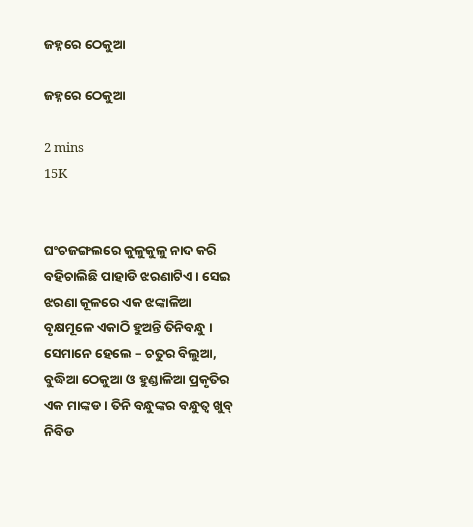ଜହ୍ନରେ ଠେକୁଆ

ଜହ୍ନରେ ଠେକୁଆ

2 mins
15K


ଘଂଚଜଙ୍ଗଲରେ କୁଳୁକୁଳୁ ନାଦ କରି ବହିଚାଲିଛି ପାହାଡି ଝରଣାଟିଏ । ସେଇ ଝରଣା କୂଳରେ ଏକ ଝଙ୍କାଳିଆ ବୃକ୍ଷମୂଳେ ଏକାଠି ହୁଅନ୍ତି ତିନିବନ୍ଧୁ । ସେମାନେ ହେଲେ – ଚତୁର ବିଲୁଆ, ବୁଦ୍ଧିଆ ଠେକୁଆ ଓ ହୁଣ୍ଡାଳିଆ ପ୍ରକୃତିର ଏକ ମାଙ୍କଡ । ତିନି ବନ୍ଧୁଙ୍କର ବନ୍ଧୁତ୍ୱ ଖୁବ୍ ନିବିଡ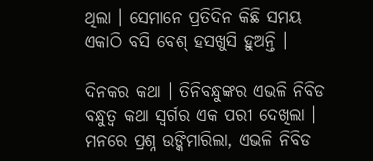ଥିଲା । ସେମାନେ ପ୍ରତିଦିନ କିଛି ସମୟ ଏକାଠି ବସି ବେଶ୍ ହସଖୁସି ହୁଅନ୍ତି ।

ଦିନକର କଥା । ତିନିବନ୍ଧୁଙ୍କର ଏଭଳି ନିବିଡ ବନ୍ଧୁତ୍ୱ କଥା ସ୍ୱର୍ଗର ଏକ ପରୀ ଦେଖିଲା । ମନରେ ପ୍ରଶ୍ନ ଉଙ୍କିମାରିଲା, ଏଭଳି ନିବିଡ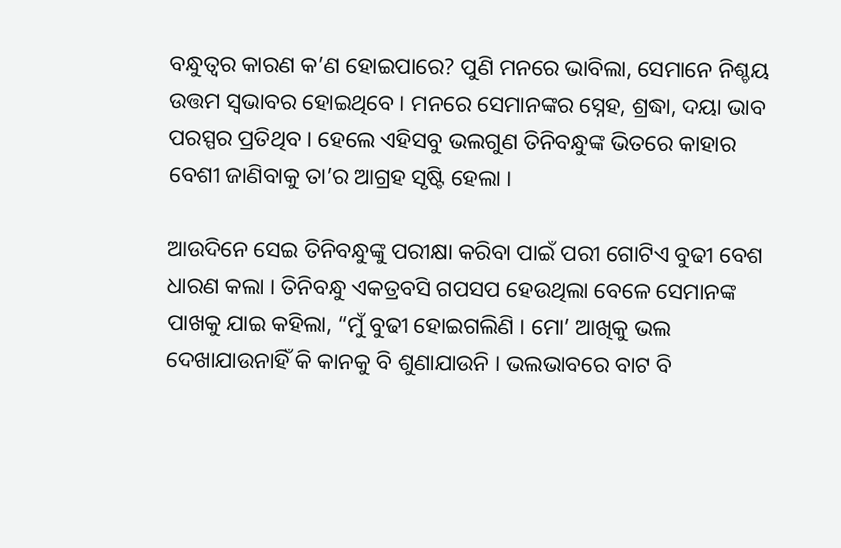ବନ୍ଧୁତ୍ୱର କାରଣ କ’ଣ ହୋଇପାରେ? ପୁଣି ମନରେ ଭାବିଲା, ସେମାନେ ନିଶ୍ଚୟ ଉତ୍ତମ ସ୍ୱଭାବର ହୋଇଥିବେ । ମନରେ ସେମାନଙ୍କର ସ୍ନେହ, ଶ୍ରଦ୍ଧା, ଦୟା ଭାବ ପରସ୍ପର ପ୍ରତିଥିବ । ହେଲେ ଏହିସବୁ ଭଲଗୁଣ ତିନିବନ୍ଧୁଙ୍କ ଭିତରେ କାହାର ବେଶୀ ଜାଣିବାକୁ ତା’ର ଆଗ୍ରହ ସୃଷ୍ଟି ହେଲା ।

ଆଉଦିନେ ସେଇ ତିନିବନ୍ଧୁଙ୍କୁ ପରୀକ୍ଷା କରିବା ପାଇଁ ପରୀ ଗୋଟିଏ ବୁଢୀ ବେଶ ଧାରଣ କଲା । ତିନିବନ୍ଧୁ ଏକତ୍ରବସି ଗପସପ ହେଉଥିଲା ବେଳେ ସେମାନଙ୍କ ପାଖକୁ ଯାଇ କହିଲା, “ମୁଁ ବୁଢୀ ହୋଇଗଲିଣି । ମୋ’ ଆଖିକୁ ଭଲ ଦେଖାଯାଉନାହିଁ କି କାନକୁ ବି ଶୁଣାଯାଉନି । ଭଲଭାବରେ ବାଟ ବି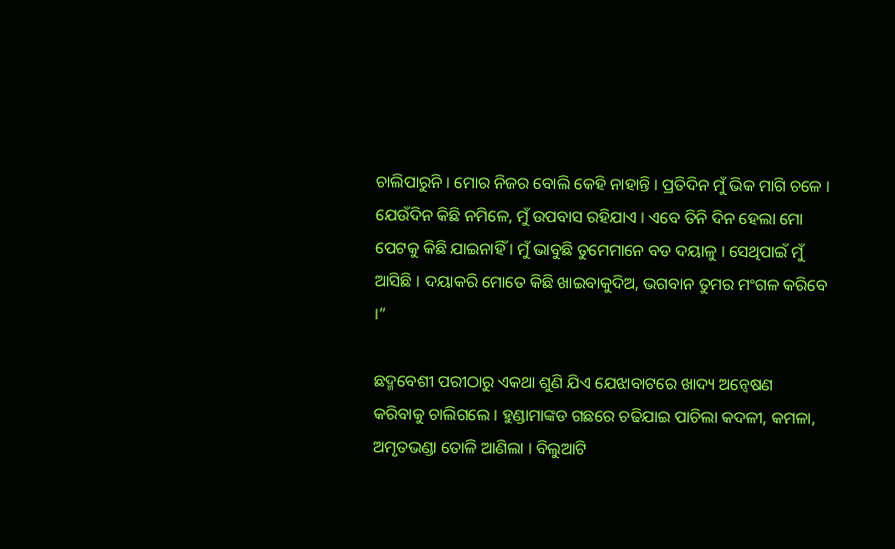ଚାଲିପାରୁନି । ମୋର ନିଜର ବୋଲି କେହି ନାହାନ୍ତି । ପ୍ରତିଦିନ ମୁଁ ଭିକ ମାଗି ଚଳେ । ଯେଉଁଦିନ କିଛି ନମିଳେ, ମୁଁ ଉପବାସ ରହିଯାଏ । ଏବେ ତିନି ଦିନ ହେଲା ମୋ ପେଟକୁ କିଛି ଯାଇନାହିଁ । ମୁଁ ଭାବୁଛି ତୁମେମାନେ ବଡ ଦୟାଳୁ । ସେଥିପାଇଁ ମୁଁ ଆସିଛି । ଦୟାକରି ମୋତେ କିଛି ଖାଇବାକୁଦିଅ, ଭଗବାନ ତୁମର ମଂଗଳ କରିବେ ।”

ଛଦ୍ମବେଶୀ ପରୀଠାରୁ ଏକଥା ଶୁଣି ଯିଏ ଯେଝାବାଟରେ ଖାଦ୍ୟ ଅନ୍ୱେଷଣ କରିବାକୁ ଚାଲିଗଲେ । ହୁଣ୍ଡାମାଙ୍କଡ ଗଛରେ ଚଢିଯାଇ ପାଚିଲା କଦଳୀ, କମଳା, ଅମୃତଭଣ୍ଡା ତୋଳି ଆଣିଲା । ବିଲୁଆଟି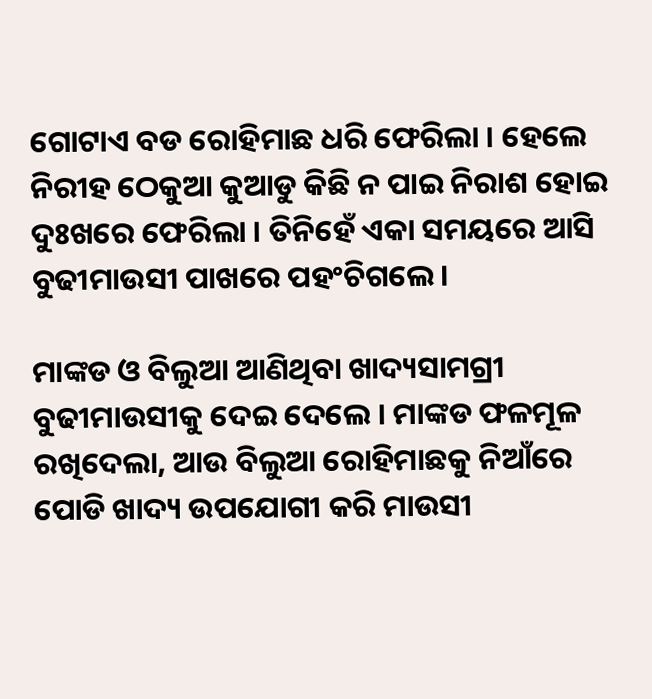ଗୋଟାଏ ବଡ ରୋହିମାଛ ଧରି ଫେରିଲା । ହେଲେ ନିରୀହ ଠେକୁଆ କୁଆଡୁ କିଛି ନ ପାଇ ନିରାଶ ହୋଇ ଦୁଃଖରେ ଫେରିଲା । ତିନିହେଁ ଏକା ସମୟରେ ଆସି ବୁଢୀମାଉସୀ ପାଖରେ ପହଂଚିଗଲେ।

ମାଙ୍କଡ ଓ ବିଲୁଆ ଆଣିଥିବା ଖାଦ୍ୟସାମଗ୍ରୀ ବୁଢୀମାଉସୀକୁ ଦେଇ ଦେଲେ । ମାଙ୍କଡ ଫଳମୂଳ ରଖିଦେଲା, ଆଉ ବିଲୁଆ ରୋହିମାଛକୁ ନିଆଁରେ ପୋଡି ଖାଦ୍ୟ ଉପଯୋଗୀ କରି ମାଉସୀ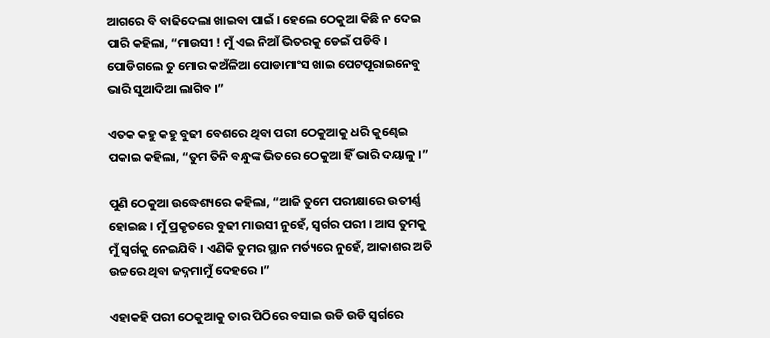ଆଗରେ ବି ବାଢିଦେଲା ଖାଇବା ପାଇଁ । ହେଲେ ଠେକୁଆ କିଛି ନ ଦେଇ ପାରି କହିଲା, “ମାଉସୀ ! ମୁଁ ଏଇ ନିଆଁ ଭିତରକୁ ଡେଇଁ ପଡିବି । ପୋଡିଗଲେ ତୁ ମୋର କଅଁଳିଆ ପୋଡାମାଂସ ଖାଇ ପେଟପୂରାଇନେବୁ ଭାରି ସୁଆଦିଆ ଲାଗିବ ।”

ଏତକ କହୁ କହୁ ବୁଢୀ ବେଶରେ ଥିବା ପରୀ ଠେକୁଆକୁ ଧରି କୁଣ୍ଢେଇ ପକାଇ କହିଲା, “ତୁମ ତିନି ବନ୍ଧୁଙ୍କ ଭିତରେ ଠେକୁଆ ହିଁ ଭାରି ଦୟାଳୁ ।”

ପୁଣି ଠେକୁଆ ଉଦ୍ଧେଶ୍ୟରେ କହିଲା, “ଆଜି ତୁମେ ପରୀକ୍ଷାରେ ଉତୀର୍ଣ୍ଣ ହୋଇଛ । ମୁଁ ପ୍ରକୃତରେ ବୁଢୀ ମାଉସୀ ନୁହେଁ, ସ୍ୱର୍ଗର ପରୀ । ଆସ ତୁମକୁ ମୁଁ ସ୍ୱର୍ଗକୁ ନେଇଯିବି । ଏଣିକି ତୁମର ସ୍ଥାନ ମର୍ତ୍ୟରେ ନୁହେଁ, ଆକାଶର ଅତି ଉଚ୍ଚରେ ଥିବା ଜଦ୍ନମାମୁଁ ଦେହରେ ।”

ଏହାକହି ପରୀ ଠେକୁଆକୁ ତାର ପିଠିରେ ବସାଇ ଉଡି ଉଡି ସ୍ୱର୍ଗରେ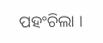ପହଂଚିଲା ।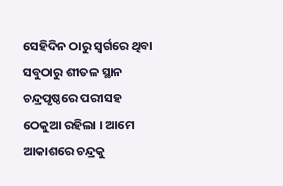ସେହିଦିନ ଠାରୁ ସ୍ୱର୍ଗରେ ଥିବା ସବୁଠାରୁ ଶୀତଳ ସ୍ଥାନ ଚନ୍ଦ୍ରପୃଷ୍ଠରେ ପରୀସହ ଠେକୁଆ ରହିଲା । ଆମେ ଆକାଶରେ ଚନ୍ଦ୍ରକୁ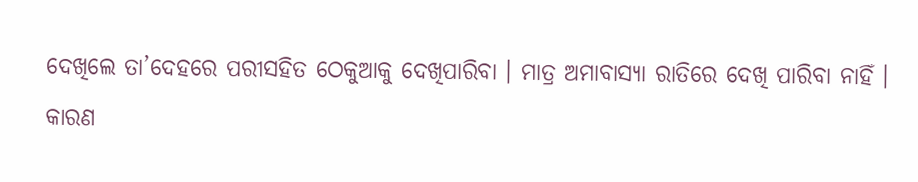ଦେଖିଲେ ତା’ଦେହରେ ପରୀସହିତ ଠେକୁଆକୁ ଦେଖିପାରିବା । ମାତ୍ର ଅମାବାସ୍ୟା ରାତିରେ ଦେଖି ପାରିବା ନାହିଁ । କାରଣ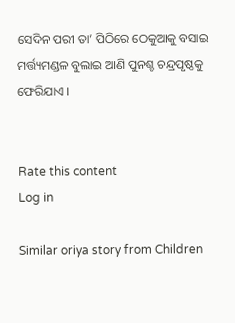ସେଦିନ ପରୀ ତା’ ପିଠିରେ ଠେକୁଆକୁ ବସାଇ ମର୍ତ୍ତ୍ୟମଣ୍ଡଳ ବୁଲାଇ ଆଣି ପୁନଶ୍ଚ ଚନ୍ଦ୍ରପୃଷ୍ଠକୁ ଫେରିଯାଏ ।


Rate this content
Log in

Similar oriya story from Children